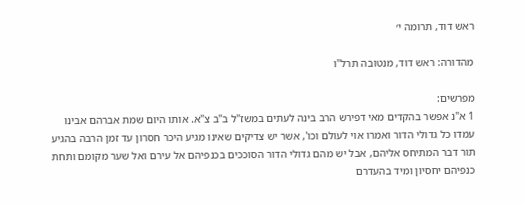ראש דוד, תרומה י׳

מהדורה: ראש דוד, מנטובה תרל"ו

מפרשים:
1 א"נ אפשר בהקדים מאי דפירש הרב בינה לעתים במשז"ל ב"ב צ"א. אותו היום שמת אברהם אבינו עמדו כל גדולי הדור ואמרו אוי לעולם וכו', אשר יש צדיקים שאינו מגיע היכר חסרון עד זמן הרבה בהגיע תור דבר המתיחס אליהם, אבל יש מהם גדולי הדור הסוככים בכנפיהם אל עירם ואל שער מקומם ותחת כנפיהם יחסיון ומיד בהעדרם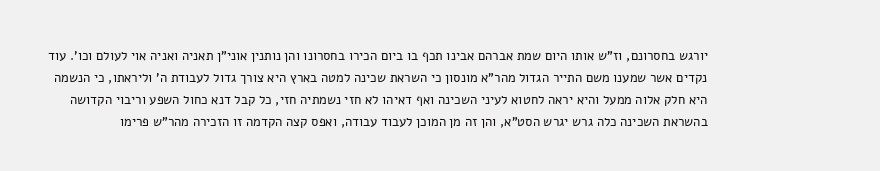יורגש בחסרונם, וז"ש אותו היום שמת אברהם אבינו תכף בו ביום הכירו בחסרונו והן נותנין אוני"ן תאניה ואניה אוי לעולם וכו'. עוד נקדים אשר שמענו משם התייר הגדול מהר"א מונסון כי השראת שכינה למטה בארץ היא צורך גדול לעבודת ה' וליראתו, כי הנשמה היא חלק אלוה ממעל והיא יראה לחטוא לעיני השכינה ואף דאיהו לא חזי נשמתיה חזי, כל קבל דנא כחול השפע וריבוי הקדושה בהשראת השכינה כלה גרש יגרש הסט"א, והן זה מן המוכן לעבוד עבודה, ואפס קצה הקדמה זו הזכירה מהר"ש פרימו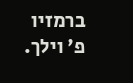ברמזיו פ' וילך.